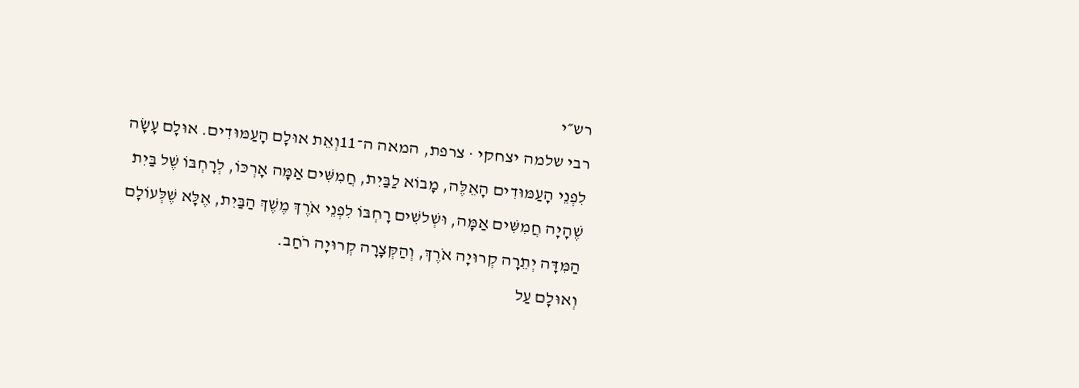רש״י
רבי שלמה יצחקי · צרפת, המאה ה־11וְאֵת אוּלָם הָעַמּוּדִים. אוּלָם עָשָׂה לִפְנֵי הָעַמּוּדִים הָאֵלֶּה, מָבוֹא לַבַּיִת, חֲמִשִּׁים אַמָּה אָרְכּוֹ, לְרָחְבּוֹ שֶׁל בַּיִת שֶׁהָיָה חֲמִשִּׁים אַמָּה, וּשְׁלשִׁים רָחְבּוֹ לִפְנֵי אֹרֶךְ מֶשֶׁךְ הַבַּיִת, אֶלָּא שֶׁלְּעוֹלָם הַמִּדָּה יְתֵרָה קְרוּיָה אֹרֶךְ, וְהַקְּצָרָה קְרוּיָה רֹחַב.
וְאוּלָם עַל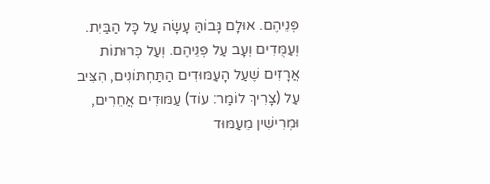פְּנֵיהֶם. אוּלָם גָּבוֹהַּ עָשָׂה עַל כָּל הַבַּיִת.
וְעַמֻּדִים וְעָב עַל פְּנֵיהֶם. וְעַל כְּרוּתוֹת אֲרָזִים שֶׁעַל הָעַמּוּדִים הַתַּחְתּוֹנִים, הִצִּיב עַל (צָרִיךְ לוֹמַר: עוֹד) עַמּוּדִים אֲחֵרִים, וּמְרִישִׁין מֵעַמּוּד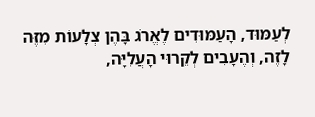לְעַמּוּד, הָעַמּוּדִים לֶאֱרֹג בָּהֶן צְלָעוֹת מִזֶּה לָזֶה, וְהֶעָבִים לְקֵרוּי הָעֲלִיָּה,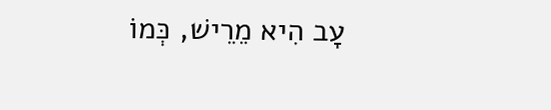עָב הִיא מֵרֵישׁ, כְּמוֹ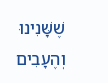שֶׁשָּׁנִינוּ וְהֶעָבִים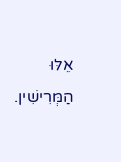אֵלּוּ הַמְּרִישִׁין.